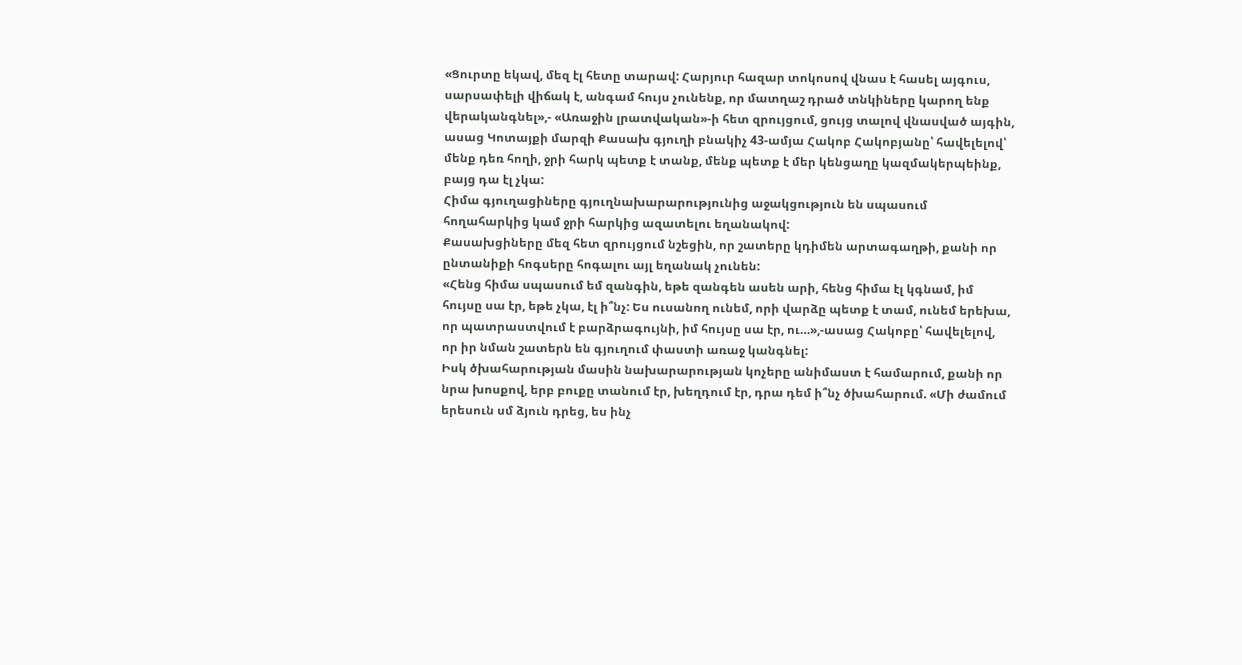«Ցուրտը եկավ, մեզ էլ հետը տարավ: Հարյուր հազար տոկոսով վնաս է հասել այգուս, սարսափելի վիճակ է, անգամ հույս չունենք, որ մատղաշ դրած տնկիները կարող ենք վերականգնել»,- «Առաջին լրատվական»-ի հետ զրույցում, ցույց տալով վնասված այգին, ասաց Կոտայքի մարզի Քասախ գյուղի բնակիչ 43-ամյա Հակոբ Հակոբյանը՝ հավելելով՝ մենք դեռ հողի, ջրի հարկ պետք է տանք, մենք պետք է մեր կենցաղը կազմակերպեինք, բայց դա էլ չկա:
Հիմա գյուղացիները գյուղնախարարությունից աջակցություն են սպասում հողահարկից կամ ջրի հարկից ազատելու եղանակով:
Քասախցիները մեզ հետ զրույցում նշեցին, որ շատերը կդիմեն արտագաղթի, քանի որ ընտանիքի հոգսերը հոգալու այլ եղանակ չունեն:
«Հենց հիմա սպասում եմ զանգին, եթե զանգեն ասեն արի, հենց հիմա էլ կգնամ, իմ հույսը սա էր, եթե չկա, էլ ի՞նչ: Ես ուսանող ունեմ, որի վարձը պետք է տամ, ունեմ երեխա, որ պատրաստվում է բարձրագույնի, իմ հույսը սա էր, ու…»,-ասաց Հակոբը՝ հավելելով, որ իր նման շատերն են գյուղում փաստի առաջ կանգնել:
Իսկ ծխահարության մասին նախարարության կոչերը անիմաստ է համարում, քանի որ նրա խոսքով, երբ բուքը տանում էր, խեղդում էր, դրա դեմ ի՞նչ ծխահարում. «Մի ժամում երեսուն սմ ձյուն դրեց, ես ինչ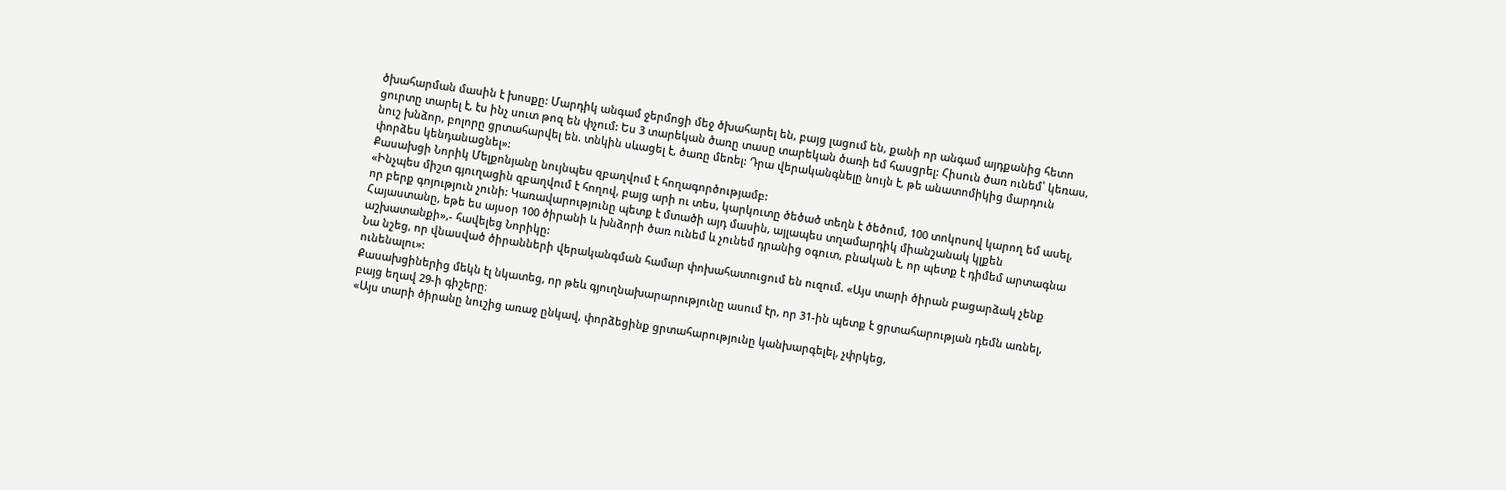ծխահարման մասին է խոսքը: Մարդիկ անգամ ջերմոցի մեջ ծխահարել են, բայց լացում են, քանի որ անգամ այդքանից հետո ցուրտը տարել է, էս ինչ սուտ թոզ են փչում: Ես 3 տարեկան ծառը տասը տարեկան ծառի եմ հասցրել: Հիսուն ծառ ունեմ՝ կեռաս, նուշ խնձոր, բոլորը ցրտահարվել են. տնկին սևացել է, ծառը մեռել: Դրա վերականգնելը նույն է, թե անատոմիկից մարդուն փորձես կենդանացնել»:
Քասախցի Նորիկ Մելքոնյանը նույնպես զբաղվում է հողագործությամբ:
«Ինչպես միշտ գյուղացին զբաղվում է հողով, բայց արի ու տես, կարկուտը ծեծած տեղն է ծեծում, 100 տոկոսով կարող եմ ասել, որ բերք գոյություն չունի: Կառավարությունը պետք է մտածի այդ մասին, այլապես տղամարդիկ միանշանակ կլքեն Հայաստանը, եթե ես այսօր 100 ծիրանի և խնձորի ծառ ունեմ և չունեմ դրանից օգուտ, բնական է, որ պետք է դիմեմ արտագնա աշխատանքի»,- հավելեց Նորիկը:
Նա նշեց, որ վնասված ծիրանների վերականգման համար փոխահատուցում են ուզում. «Այս տարի ծիրան բացարձակ չենք ունենալու»:
Քասախցիներից մեկն էլ նկատեց, որ թեև գյուղնախարարությունը ասում էր, որ 31-ին պետք է ցրտահարության դեմն առնել, բայց եղավ 29-ի գիշերը։
«Այս տարի ծիրանը նուշից առաջ ընկավ, փորձեցինք ցրտահարությունը կանխարգելել, չփրկեց,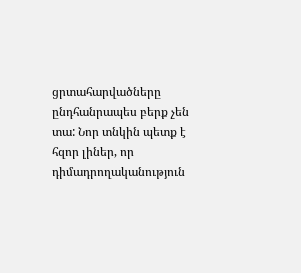ցրտահարվածները ընդհանրապես բերք չեն տա: Նոր տնկին պետք է հզոր լիներ, որ դիմադրողականություն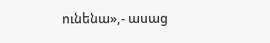ունենա»,- ասաց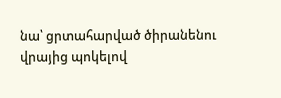նա՝ ցրտահարված ծիրանենու վրայից պոկելով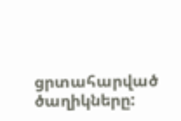ցրտահարված ծաղիկները: